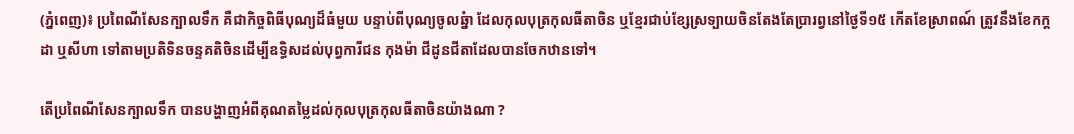(ភ្នំពេញ)៖ ប្រពៃណីសែនក្បាលទឹក គឺជាកិច្ចពិធីបុណ្យដ៏ធំមួយ បន្ទាប់ពីបុណ្យចូលឆ្នំា ដែលកុលបុត្រកុលធីតាចិន ឬខ្មែរជាប់ខ្សែស្រទ្បាយចិនតែងតែប្រារព្វនៅថ្ងៃទី១៥ កើតខែស្រាពណ៍ ត្រូវនឹងខែកក្ដដា ឬសីហា ទៅតាមប្រតិទិនចន្ទគតិចិនដើម្បីឧទ្ធិសដល់បុព្វការីជន កុងម៉ា ជីដូនជីតាដែលបានចែកឋានទៅ។

តើប្រពៃណីសែនក្បាលទឹក បានបង្ហាញអំពីគុណតម្លៃដល់កុលបុត្រកុលធីតាចិនយ៉ាងណា ?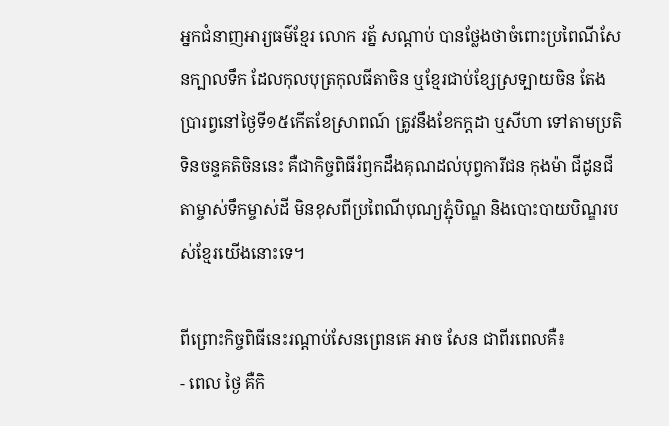អ្នកជំនាញអារ្យធម៌ខ្មែរ លោក រត្ន័ សណ្ដាប់ បានថ្លែងថាចំពោះប្រពៃណីសែនក្បាលទឹក ដែលកុលបុត្រកុលធីតាចិន ឬខ្មែរជាប់ខ្សែស្រទ្បាយចិន តែងប្រារព្វនៅថ្ងៃទី១៥កើតខែស្រាពណ៍ ត្រូវនឹងខែកក្ដដា ឬសីហា ទៅតាមប្រតិទិនចន្ទគតិចិននេះ គឺជាកិច្ចពិធីរំឭកដឹងគុណដល់បុព្វការីជន កុងម៉ា ជីដូនជីតាម្ចាស់ទឹកម្ចាស់ដី មិនខុសពីប្រពៃណីបុណ្យភ្ជុំបិណ្ឌ និងបោះបាយបិណ្ឌរបស់ខ្មែរយើងនោះទេ។

ពីព្រោះកិច្ចពិធីនេះរណ្ដាប់សែនព្រេនគេ អាច សែន ជាពីរពេលគឺ៖
- ពេល ថ្ងៃ គឺកិ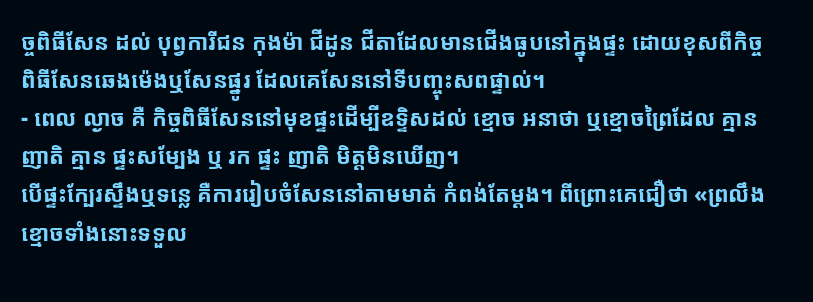ច្ចពិធីសែន ដល់ បុព្វការីជន កុងម៉ា ជីដូន ជីតាដែលមានជើងធូបនៅក្នុងផ្ទះ ដោយខុសពីកិច្ចពិធីសែនឆេងម៉េងឬសែនផ្នូរ ដែលគេសែននៅទីបញ្ចុះសពផ្ទាល់។
- ពេល ល្ងាច គឺ កិច្ចពិធីសែននៅមុខផ្ទះដើម្បីឧទិ្ទសដល់ ខ្មោច អនាថា ឬខ្មោចព្រៃដែល គ្មាន ញាតិ គ្មាន ផ្ទះសម្បែង ឬ រក ផ្ទះ ញាតិ មិត្ដមិនឃើញ។
បើផ្ទះក្បែរស្ទឹងឬទន្លេ គឺការរៀបចំសែននៅតាមមាត់ កំពង់តែម្ដង។ ពីព្រោះគេជឿថា «ព្រលឹងខ្មោចទាំងនោះទទួល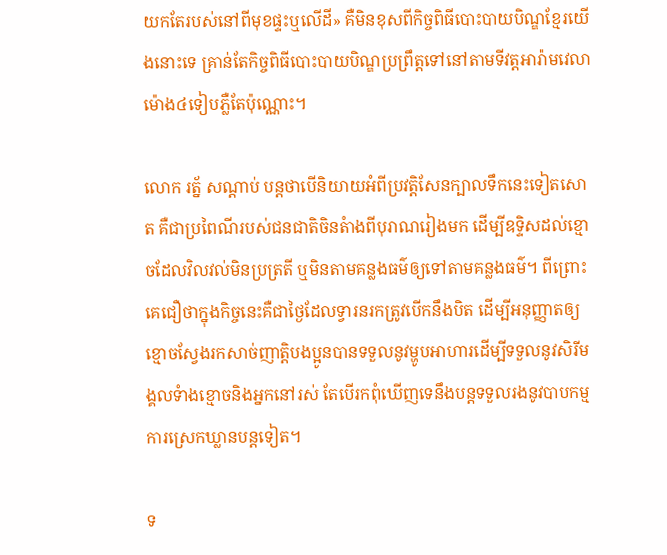យកតែរបស់នៅពីមុខផ្ទះឬលើដី» គឺមិនខុសពីកិច្ចពិធីបោះបាយបិណ្ឌខ្មែរយើងនោះទេ គ្រាន់តែកិច្ចពិធីបោះបាយបិណ្ឌប្រព្រឹត្ដទៅនៅតាមទីវត្ដអារ៉ាមវេលាម៉ោង៤ទៀបភ្លឺតែប៉ុណ្ណោះ។

លោក រត្ន័ សណ្ដាប់ បន្ដថាបើនិយាយអំពីប្រវត្ដិសែនក្បាលទឹកនេះទៀតសោត គឺជាប្រពៃណីរបស់ជនជាតិចិនតំាងពីបុរាណរៀងមក ដើម្បីឧទ្ទិសដល់ខ្មោចដែលវិលវល់មិនប្រត្រតី ឬមិនតាមគន្លងធម៌ឲ្យទៅតាមគន្លងធម៌។ ពីព្រោះគេជឿថាក្នុងកិច្ចនេះគឺជាថ្ងៃដែលទ្វារនរកត្រូវបើកនឹងបិត ដើម្បីអនុញ្ញាតឲ្យខ្មោចស្វែងរកសាច់ញាត្ដិបងប្អូនបានទទួលនូវម្ហូបអាហារដើម្បីទទួលនូវសិរីមង្គលទំាងខ្មោចនិងអ្នកនៅរស់ តែបើរកពុំឃើញទេនឹងបន្ដទទួលរងនូវបាបកម្មការស្រេកឃ្លានបន្ដទៀត។

ទ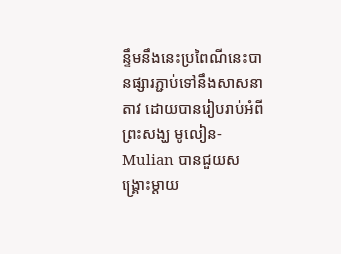ន្ទឹមនឹងនេះប្រពៃណីនេះបានផ្សារភ្ជាប់ទៅនឹងសាសនាតាវ ដោយបានរៀបរាប់អំពីព្រះសង្ឃ មូលៀន-Mulian បានជួយសង្រ្គោះម្ដាយ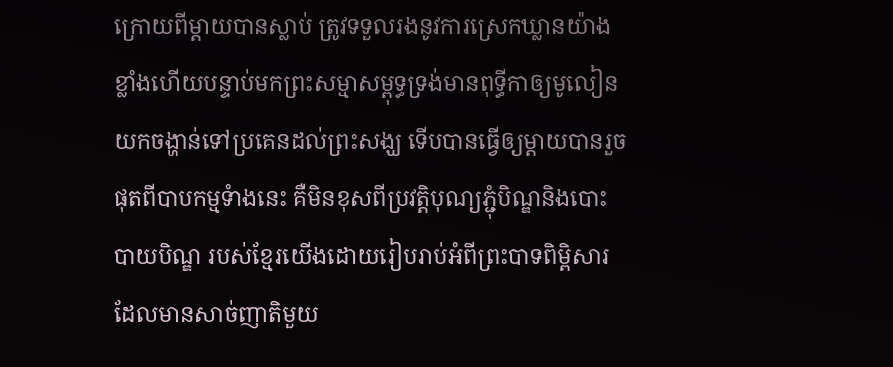ក្រោយពីម្តាយបានស្លាប់ ត្រូវទទួលរងនូវការស្រេកឃ្លានយ៉ាងខ្លាំងហើយបន្ទាប់មកព្រះសម្មាសម្ពុទ្ធទ្រង់មានពុទ្ធីកាឲ្យមូលៀន យកចង្ហាន់ទៅប្រគេនដល់ព្រះសង្ឃ ទើបបានធ្វើឲ្យម្ដាយបានរួចផុតពីបាបកម្មទំាងនេះ គឺមិនខុសពីប្រវត្ដិបុណ្យភ្ជុំបិណ្ឌនិងបោះបាយបិណ្ឌ របស់ខ្មែរយើងដោយរៀបរាប់អំពីព្រះបាទពិម្ពិសារដែលមានសាច់ញាតិមួយ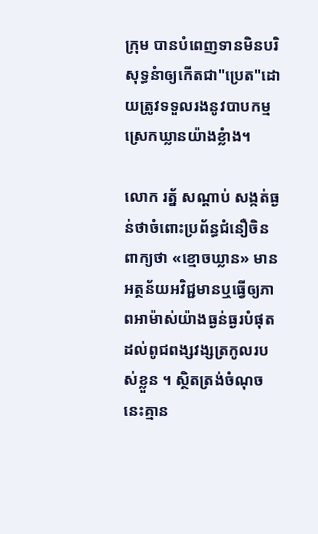ក្រុម បានបំពេញទានមិនបរិសុទ្ធនំាឲ្យកើតជា"ប្រេត"ដោយត្រូវទទួលរងនូវបាបកម្មស្រេកឃ្លានយ៉ាងខ្លំាង។

លោក រត្ន័ សណ្ដាប់ សង្កត់ធ្ងន់ថាចំពោះប្រព័ន្ធជំនឿចិនពាក្យថា «ខ្មោចឃ្លាន» មានអត្ថន័យអវិជ្ជមានឬធ្វើឲ្យភាពអាម៉ាស់យ៉ាងធ្ងន់ធ្ងរបំផុតដល់ពូជពង្សវង្សត្រកូលរបស់ខ្លួន ។ ស្ថិតត្រង់ចំណុចនេះគ្មាន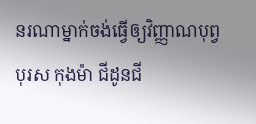នរណាម្នាក់ចង់ធ្វើឲ្យវិញ្ញាណបុព្វបុរស កុងម៉ា ជីដូនជី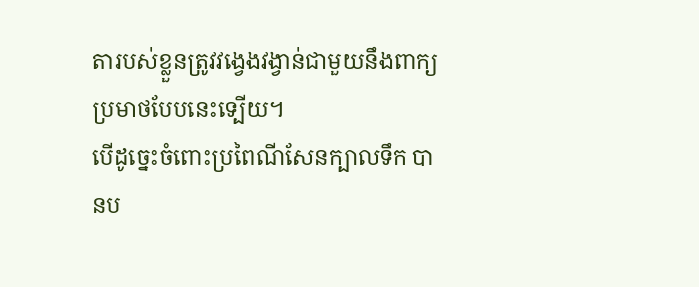តារបស់ខ្លួនត្រូវវង្វេងវង្វាន់ជាមួយនឹងពាក្យប្រមាថបែបនេះទ្បើយ។
បើដូច្នេះចំពោះប្រពៃណីសែនក្បាលទឹក បានប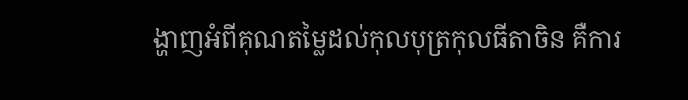ង្ហាញអំពីគុណតម្លៃដល់កុលបុត្រកុលធីតាចិន គឺការ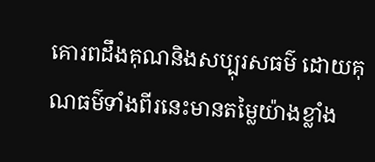គោរពដឹងគុណនិងសប្បុរសធម៌ ដោយគុណធម៌ទាំងពីរនេះមានតម្លៃយ៉ាងខ្លាំង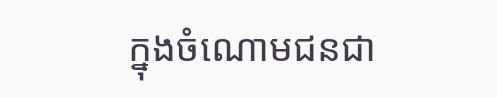ក្នុងចំណោមជនជា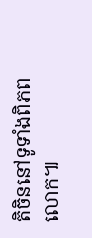តិចិននៅទូទាំងពិភពលោក៕